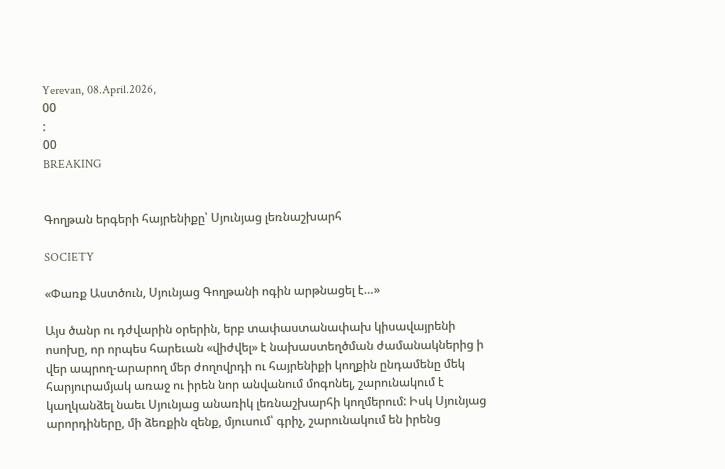Yerevan, 08.April.2026,
00
:
00
BREAKING


Գողթան երգերի հայրենիքը՝ Սյունյաց լեռնաշխարհ

SOCIETY

«Փառք Աստծուն, Սյունյաց Գողթանի ոգին արթնացել է…»

Այս ծանր ու դժվարին օրերին, երբ տափաստանափախ կիսավայրենի ոսոխը, որ որպես հարեւան «վիժվել» է նախաստեղծման ժամանակներից ի վեր ապրող-արարող մեր ժողովրդի ու հայրենիքի կողքին ընդամենը մեկ հարյուրամյակ առաջ ու իրեն նոր անվանում մոգոնել, շարունակում է կաղկանձել նաեւ Սյունյաց անառիկ լեռնաշխարհի կողմերում: Իսկ Սյունյաց արորդիները, մի ձեռքին զենք, մյուսում՝ գրիչ, շարունակում են իրենց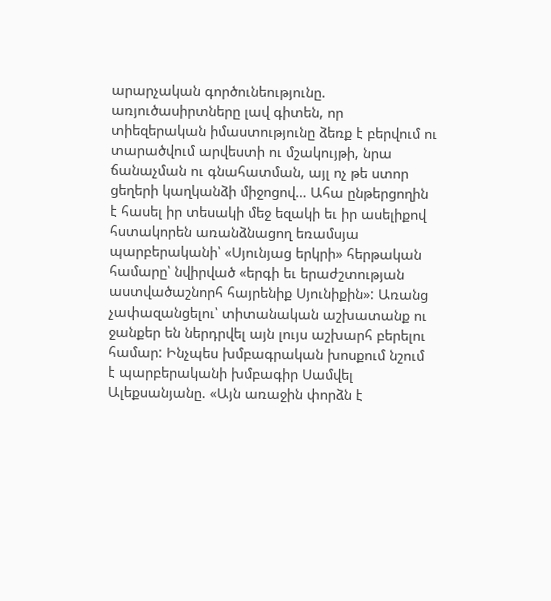արարչական գործունեությունը. առյուծասիրտները լավ գիտեն, որ տիեզերական իմաստությունը ձեռք է բերվում ու տարածվում արվեստի ու մշակույթի, նրա ճանաչման ու գնահատման, այլ ոչ թե ստոր ցեղերի կաղկանձի միջոցով… Ահա ընթերցողին է հասել իր տեսակի մեջ եզակի եւ իր ասելիքով հստակորեն առանձնացող եռամսյա պարբերականի՝ «Սյունյաց երկրի» հերթական համարը՝ նվիրված «երգի եւ երաժշտության աստվածաշնորհ հայրենիք Սյունիքին»: Առանց չափազանցելու՝ տիտանական աշխատանք ու ջանքեր են ներդրվել այն լույս աշխարհ բերելու համար: Ինչպես խմբագրական խոսքում նշում է պարբերականի խմբագիր Սամվել Ալեքսանյանը. «Այն առաջին փորձն է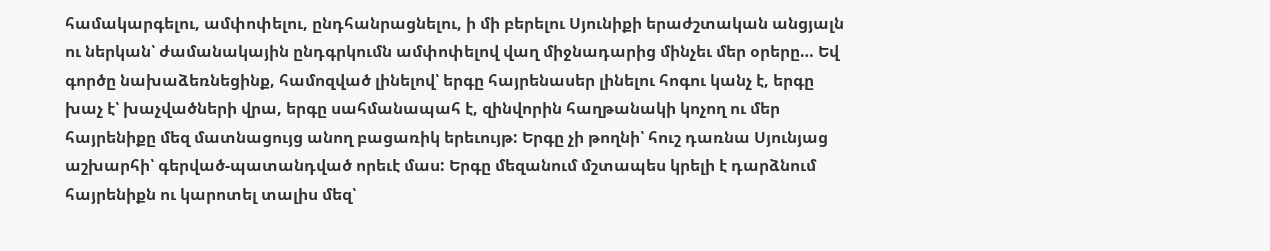համակարգելու, ամփոփելու, ընդհանրացնելու, ի մի բերելու Սյունիքի երաժշտական անցյալն ու ներկան՝ ժամանակային ընդգրկումն ամփոփելով վաղ միջնադարից մինչեւ մեր օրերը… Եվ գործը նախաձեռնեցինք, համոզված լինելով՝ երգը հայրենասեր լինելու հոգու կանչ է, երգը խաչ է՝ խաչվածների վրա, երգը սահմանապահ է, զինվորին հաղթանակի կոչող ու մեր հայրենիքը մեզ մատնացույց անող բացառիկ երեւույթ: Երգը չի թողնի՝ հուշ դառնա Սյունյաց աշխարհի՝ գերված-պատանդված որեւէ մաս: Երգը մեզանում մշտապես կրելի է դարձնում հայրենիքն ու կարոտել տալիս մեզ՝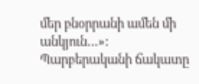մեր բնօրրանի ամեն մի անկյուն…»: Պարբերականի ճակատը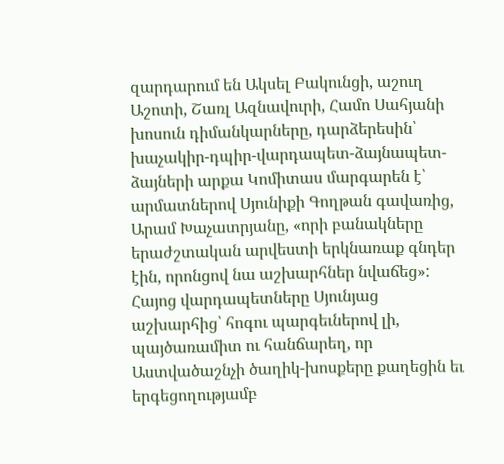զարդարում են Ակսել Բակունցի, աշուղ Աշոտի, Շառլ Ազնավուրի, Համո Սահյանի խոսուն դիմանկարները, դարձերեսին՝ խաչակիր-դպիր-վարդապետ-ձայնապետ-ձայների արքա Կոմիտաս մարգարեն է՝ արմատներով Սյունիքի Գողթան գավառից, Արամ Խաչատրյանը, «որի բանակները երաժշտական արվեստի երկնառաք գնդեր էին, որոնցով նա աշխարհներ նվաճեց»: Հայոց վարդապետները Սյունյաց աշխարհից՝ հոգու պարգեւներով լի, պայծառամիտ ու հանճարեղ, որ Աստվածաշնչի ծաղիկ-խոսքերը քաղեցին եւ երգեցողությամբ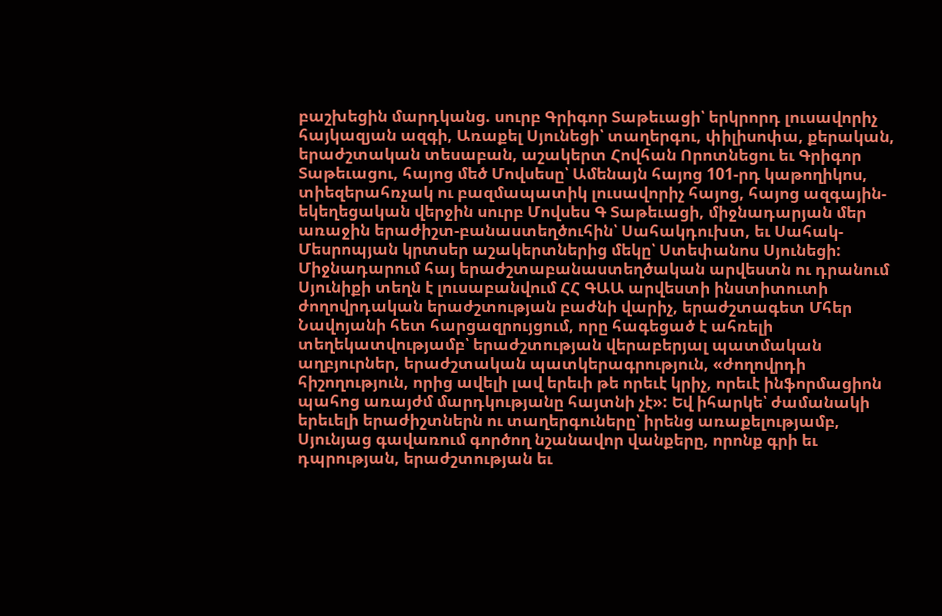բաշխեցին մարդկանց. սուրբ Գրիգոր Տաթեւացի՝ երկրորդ լուսավորիչ հայկազյան ազգի, Առաքել Սյունեցի՝ տաղերգու, փիլիսոփա, քերական, երաժշտական տեսաբան, աշակերտ Հովհան Որոտնեցու եւ Գրիգոր Տաթեւացու, հայոց մեծ Մովսեսը՝ Ամենայն հայոց 101-րդ կաթողիկոս, տիեզերահռչակ ու բազմապատիկ լուսավորիչ հայոց, հայոց ազգային-եկեղեցական վերջին սուրբ Մովսես Գ Տաթեւացի, միջնադարյան մեր առաջին երաժիշտ-բանաստեղծուհին՝ Սահակդուխտ, եւ Սահակ-Մեսրոպյան կրտսեր աշակերտներից մեկը՝ Ստեփանոս Սյունեցի: Միջնադարում հայ երաժշտաբանաստեղծական արվեստն ու դրանում Սյունիքի տեղն է լուսաբանվում ՀՀ ԳԱԱ արվեստի ինստիտուտի ժողովրդական երաժշտության բաժնի վարիչ, երաժշտագետ Մհեր Նավոյանի հետ հարցազրույցում, որը հագեցած է ահռելի տեղեկատվությամբ՝ երաժշտության վերաբերյալ պատմական աղբյուրներ, երաժշտական պատկերագրություն, «ժողովրդի հիշողություն, որից ավելի լավ երեւի թե որեւէ կրիչ, որեւէ ինֆորմացիոն պահոց առայժմ մարդկությանը հայտնի չէ»: Եվ իհարկե՝ ժամանակի երեւելի երաժիշտներն ու տաղերգուները՝ իրենց առաքելությամբ, Սյունյաց գավառում գործող նշանավոր վանքերը, որոնք գրի եւ դպրության, երաժշտության եւ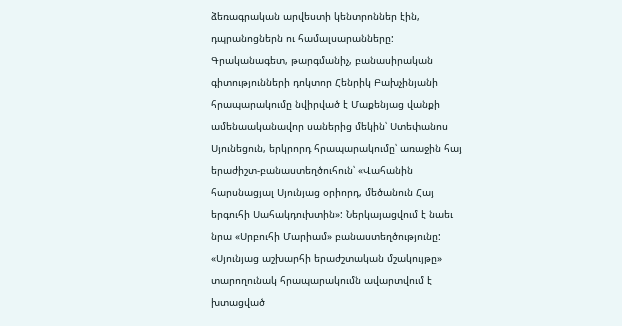ձեռագրական արվեստի կենտրոններ էին, դպրանոցներն ու համալսարանները: Գրականագետ, թարգմանիչ, բանասիրական գիտությունների դոկտոր Հենրիկ Բախչինյանի հրապարակումը նվիրված է Մաքենյաց վանքի ամենաականավոր սաներից մեկին՝ Ստեփանոս Սյունեցուն, երկրորդ հրապարակումը՝ առաջին հայ երաժիշտ-բանաստեղծուհուն՝ «Վահանին հարսնացյալ Սյունյաց օրիորդ, մեծանուն Հայ երգուհի Սահակդուխտին»: Ներկայացվում է նաեւ նրա «Սրբուհի Մարիամ» բանաստեղծությունը: «Սյունյաց աշխարհի երաժշտական մշակույթը» տարողունակ հրապարակումն ավարտվում է խտացված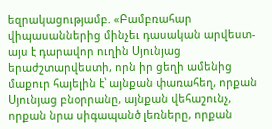եզրակացությամբ. «Բամբռահար վիպասաններից մինչեւ դասական արվեստ-այս է դարավոր ուղին Սյունյաց երաժշտարվեստի, որն իր ցեղի ամենից մաքուր հայելին է՝ այնքան փառահեղ, որքան Սյունյաց բնօրրանը, այնքան վեհաշունչ, որքան նրա սիգապանծ լեռները, որքան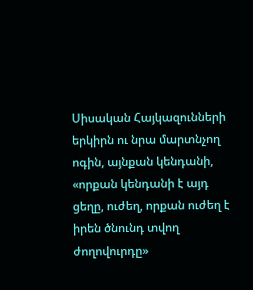Սիսական Հայկազունների երկիրն ու նրա մարտնչող ոգին, այնքան կենդանի, «որքան կենդանի է այդ ցեղը, ուժեղ, որքան ուժեղ է իրեն ծնունդ տվող ժողովուրդը»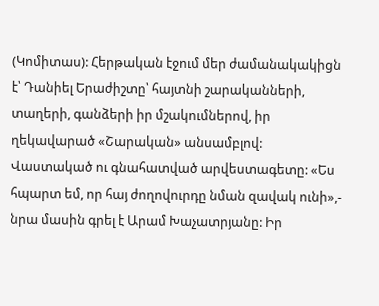(Կոմիտաս): Հերթական էջում մեր ժամանակակիցն է՝ Դանիել Երաժիշտը՝ հայտնի շարականների, տաղերի, գանձերի իր մշակումներով, իր ղեկավարած «Շարական» անսամբլով: Վաստակած ու գնահատված արվեստագետը: «Ես հպարտ եմ, որ հայ ժողովուրդը նման զավակ ունի»,- նրա մասին գրել է Արամ Խաչատրյանը: Իր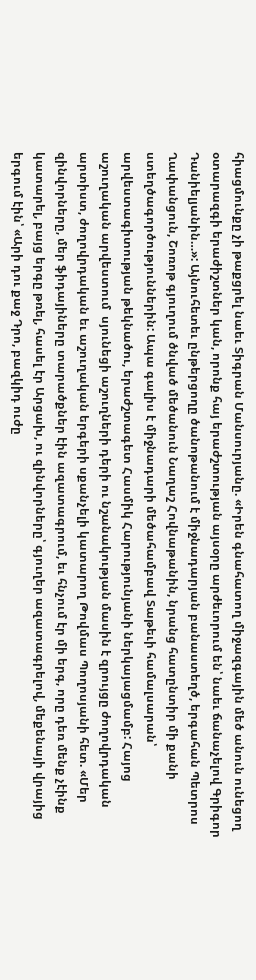հիացմունքը չի թաքցրել նաեւ Տիգրան Մանսուրյանը. «Իրեն գնահատող միջազգային մեծ անուն ունեցող օտարազգի երաժիշտներ կան, որոնք հայ երաժշտության այսօրը արժեւորում են՝ նաեւ ճանաչելով Գրիգոր Դանիելյանին…»: Այնուհետեւ ընթերցողը ծանոթանում է միջնադարյան բանաստեղծ, երգահան Պետրոս Ղափանցուն, Շոռոթ գյուղում ծնված մեծանուն Նաղաշ Հովնաթանին, նրանց հատընտիր մի քանի ստեղծագործություններին: Ապա գալիս է միջնադարի մեծահամբավ Տաթեւի համալսարան՝ արվեստագիտության թեկնածու, երաժշտագետ Հասմիկ Հարությունյանի ներկայացմամբ: Հայոց աշուղական արվեստում  սյունեցի աշուղների դերի ու նշանակության մասին է զրույցը ժողովրդական արտիստ, ժողովրդական եւ աշուղական երգերի սքանչելի կատարող Թովմաս Պողոսյանի հետ. «Մեր զինվորները, մեր ֆիդայիները տարածքներ էին ազատագրում, եւ հնչում էր մի երգ, որը դեռ մենք չէինք կատարել, բայց երգը թռել, հասել էր Արցախ, ու զինվորները՝ գյուղեր ազատագրելով, մեքենայի վրայից երգում էին՝ «Արի դու քաջ Դրո, բազկիդ ուժը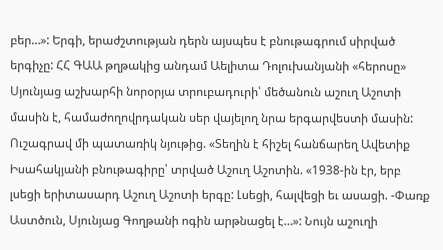բեր…»: Երգի, երաժշտության դերն այսպես է բնութագրում սիրված երգիչը: ՀՀ ԳԱԱ թղթակից անդամ Աելիտա Դոլուխանյանի «հերոսը» Սյունյաց աշխարհի նորօրյա տրուբադուրի՝ մեծանուն աշուղ Աշոտի մասին է, համաժողովրդական սեր վայելող նրա երգարվեստի մասին: Ուշագրավ մի պատառիկ նյութից. «Տեղին է հիշել հանճարեղ Ավետիք Իսահակյանի բնութագիրը՝ տրված Աշուղ Աշոտին. «1938-ին էր, երբ լսեցի երիտասարդ Աշուղ Աշոտի երգը: Լսեցի, հալվեցի եւ ասացի. -Փառք Աստծուն, Սյունյաց Գողթանի ոգին արթնացել է…»: Նույն աշուղի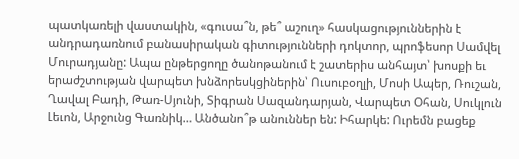պատկառելի վաստակին, «գուսա՞ն, թե՞ աշուղ» հասկացություններին է անդրադառնում բանասիրական գիտությունների դոկտոր, պրոֆեսոր Սամվել Մուրադյանը: Ապա ընթերցողը ծանոթանում է շատերիս անհայտ՝ խոսքի եւ երաժշտության վարպետ խնձորեսկցիներին՝ Ուսուբօղլի, Մոսի Ապեր, Ռուշան, Ղավալ Բադի, Թառ-Սյունի, Տիգրան Սազանդարյան, Վարպետ Օհան, Սուկլուն Լեւոն, Արջունց Գառնիկ… Անծանո՞թ անուններ են: Իհարկե: Ուրեմն բացեք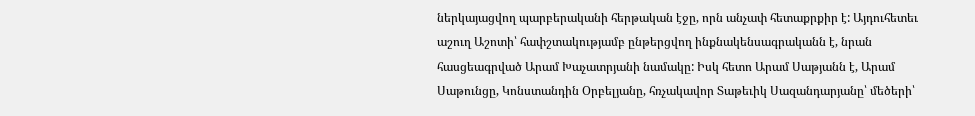ներկայացվող պարբերականի հերթական էջը, որն անչափ հետաքրքիր է: Այդուհետեւ աշուղ Աշոտի՝ հափշտակությամբ ընթերցվող ինքնակենսագրականն է, նրան հասցեագրված Արամ Խաչատրյանի նամակը: Իսկ հետո Արամ Սաթյանն է, Արամ Սաթունցը, Կոնստանդին Օրբելյանը, հռչակավոր Տաթեւիկ Սազանդարյանը՝ մեծերի՝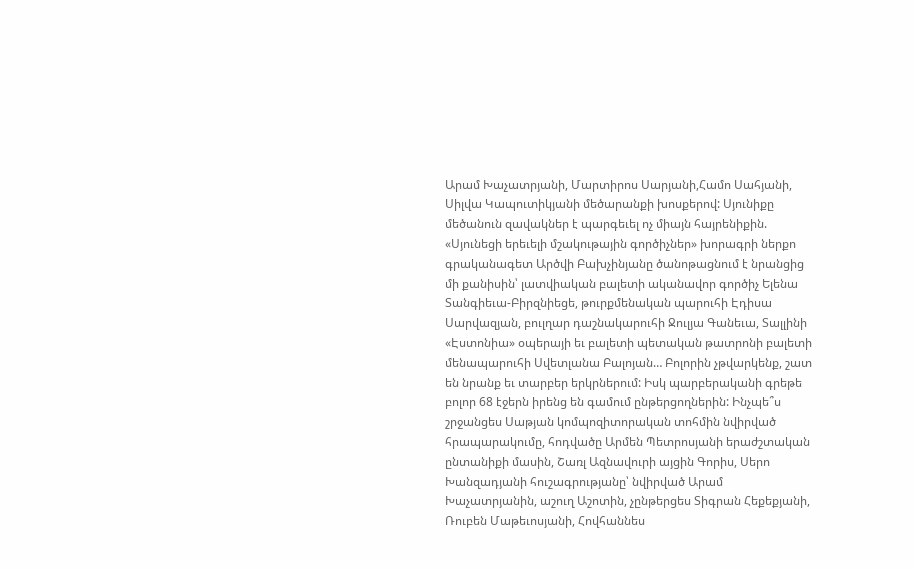Արամ Խաչատրյանի, Մարտիրոս Սարյանի,Համո Սահյանի, Սիլվա Կապուտիկյանի մեծարանքի խոսքերով: Սյունիքը մեծանուն զավակներ է պարգեւել ոչ միայն հայրենիքին. «Սյունեցի երեւելի մշակութային գործիչներ» խորագրի ներքո գրականագետ Արծվի Բախչինյանը ծանոթացնում է նրանցից մի քանիսին՝ լատվիական բալետի ականավոր գործիչ Ելենա Տանգիեւա-Բիրզնիեցե, թուրքմենական պարուհի Էդիսա Սարվազյան, բուլղար դաշնակարուհի Ջուլյա Գանեւա, Տալլինի «Էստոնիա» օպերայի եւ բալետի պետական թատրոնի բալետի մենապարուհի Սվետլանա Բալոյան… Բոլորին չթվարկենք, շատ են նրանք եւ տարբեր երկրներում: Իսկ պարբերականի գրեթե բոլոր 68 էջերն իրենց են գամում ընթերցողներին: Ինչպե՞ս շրջանցես Սաթյան կոմպոզիտորական տոհմին նվիրված հրապարակումը, հոդվածը Արմեն Պետրոսյանի երաժշտական ընտանիքի մասին, Շառլ Ազնավուրի այցին Գորիս, Սերո Խանզադյանի հուշագրությանը՝ նվիրված Արամ Խաչատրյանին, աշուղ Աշոտին, չընթերցես Տիգրան Հեքեքյանի, Ռուբեն Մաթեւոսյանի, Հովհաննես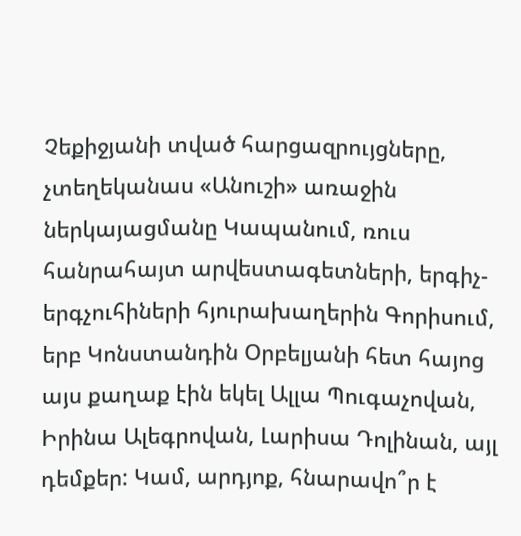Չեքիջյանի տված հարցազրույցները, չտեղեկանաս «Անուշի» առաջին ներկայացմանը Կապանում, ռուս հանրահայտ արվեստագետների, երգիչ-երգչուհիների հյուրախաղերին Գորիսում, երբ Կոնստանդին Օրբելյանի հետ հայոց այս քաղաք էին եկել Ալլա Պուգաչովան, Իրինա Ալեգրովան, Լարիսա Դոլինան, այլ դեմքեր: Կամ, արդյոք, հնարավո՞ր է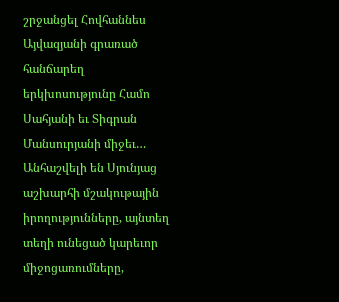շրջանցել Հովհաննես Այվազյանի գրառած հանճարեղ երկխոսությունը Համո Սահյանի եւ Տիգրան Մանսուրյանի միջեւ… Անհաշվելի են Սյունյաց աշխարհի մշակութային իրողությունները, այնտեղ տեղի ունեցած կարեւոր միջոցառումները,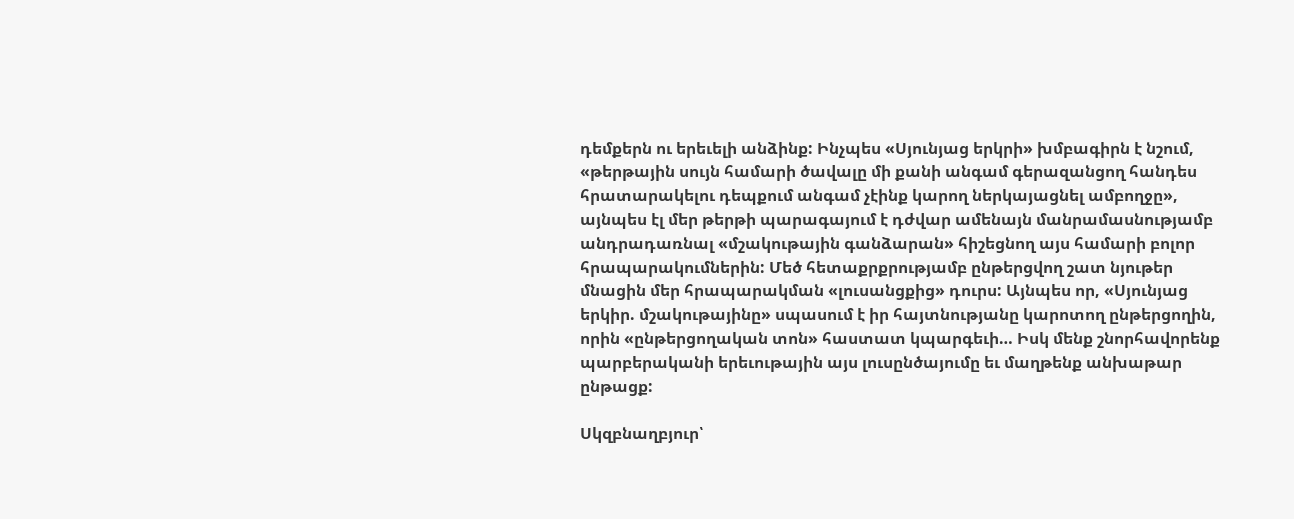դեմքերն ու երեւելի անձինք: Ինչպես «Սյունյաց երկրի» խմբագիրն է նշում, «թերթային սույն համարի ծավալը մի քանի անգամ գերազանցող հանդես հրատարակելու դեպքում անգամ չէինք կարող ներկայացնել ամբողջը», այնպես էլ մեր թերթի պարագայում է դժվար ամենայն մանրամասնությամբ անդրադառնալ «մշակութային գանձարան» հիշեցնող այս համարի բոլոր հրապարակումներին: Մեծ հետաքրքրությամբ ընթերցվող շատ նյութեր մնացին մեր հրապարակման «լուսանցքից» դուրս: Այնպես որ, «Սյունյաց երկիր. մշակութայինը» սպասում է իր հայտնությանը կարոտող ընթերցողին, որին «ընթերցողական տոն» հաստատ կպարգեւի… Իսկ մենք շնորհավորենք պարբերականի երեւութային այս լուսընծայումը եւ մաղթենք անխաթար ընթացք:

Սկզբնաղբյուր՝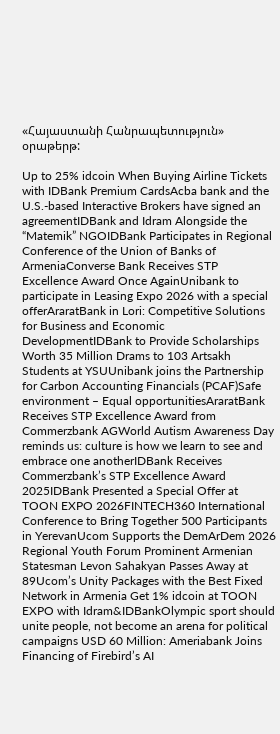«Հայաստանի Հանրապետություն» օրաթերթ:

Up to 25% idcoin When Buying Airline Tickets with IDBank Premium CardsAcba bank and the U.S.-based Interactive Brokers have signed an agreementIDBank and Idram Alongside the “Matemik” NGOIDBank Participates in Regional Conference of the Union of Banks of ArmeniaConverse Bank Receives STP Excellence Award Once AgainUnibank to participate in Leasing Expo 2026 with a special offerAraratBank in Lori: Competitive Solutions for Business and Economic DevelopmentIDBank to Provide Scholarships Worth 35 Million Drams to 103 Artsakh Students at YSUUnibank joins the Partnership for Carbon Accounting Financials (PCAF)Safe environment – Equal opportunitiesAraratBank Receives STP Excellence Award from Commerzbank AGWorld Autism Awareness Day reminds us: culture is how we learn to see and embrace one anotherIDBank Receives Commerzbank’s STP Excellence Award 2025IDBank Presented a Special Offer at TOON EXPO 2026FINTECH360 International Conference to Bring Together 500 Participants in YerevanUcom Supports the DemArDem 2026 Regional Youth Forum Prominent Armenian Statesman Levon Sahakyan Passes Away at 89Ucom’s Unity Packages with the Best Fixed Network in Armenia Get 1% idcoin at TOON EXPO with Idram&IDBankOlympic sport should unite people, not become an arena for political campaigns USD 60 Million: Ameriabank Joins Financing of Firebird’s AI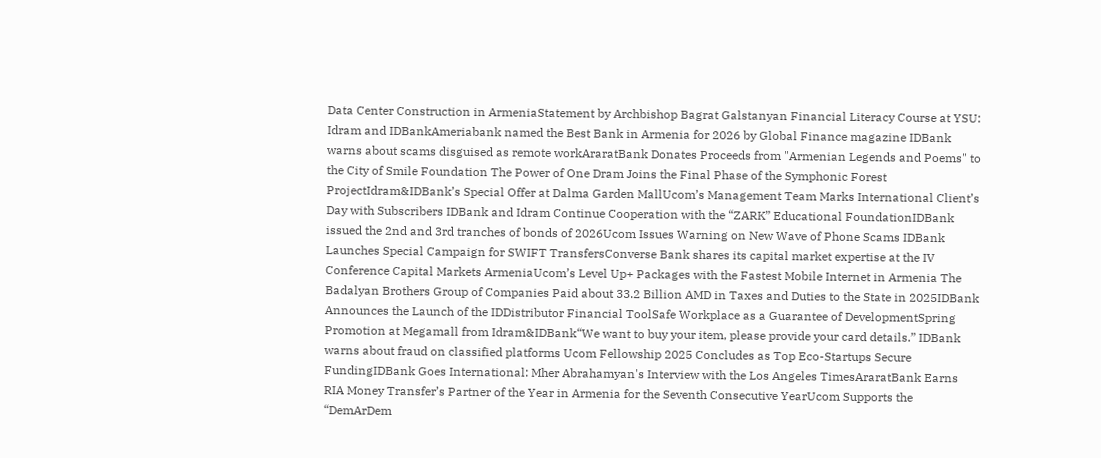Data Center Construction in ArmeniaStatement by Archbishop Bagrat Galstanyan Financial Literacy Course at YSU: Idram and IDBankAmeriabank named the Best Bank in Armenia for 2026 by Global Finance magazine IDBank warns about scams disguised as remote workAraratBank Donates Proceeds from "Armenian Legends and Poems" to the City of Smile Foundation The Power of One Dram Joins the Final Phase of the Symphonic Forest ProjectIdram&IDBank’s Special Offer at Dalma Garden MallUcom’s Management Team Marks International Client’s Day with Subscribers IDBank and Idram Continue Cooperation with the “ZARK” Educational FoundationIDBank issued the 2nd and 3rd tranches of bonds of 2026Ucom Issues Warning on New Wave of Phone Scams IDBank Launches Special Campaign for SWIFT TransfersConverse Bank shares its capital market expertise at the IV Conference Capital Markets ArmeniaUcom’s Level Up+ Packages with the Fastest Mobile Internet in Armenia The Badalyan Brothers Group of Companies Paid about 33.2 Billion AMD in Taxes and Duties to the State in 2025IDBank Announces the Launch of the IDDistributor Financial ToolSafe Workplace as a Guarantee of DevelopmentSpring Promotion at Megamall from Idram&IDBank“We want to buy your item, please provide your card details.” IDBank warns about fraud on classified platforms Ucom Fellowship 2025 Concludes as Top Eco-Startups Secure FundingIDBank Goes International: Mher Abrahamyan's Interview with the Los Angeles TimesAraratBank Earns RIA Money Transfer’s Partner of the Year in Armenia for the Seventh Consecutive YearUcom Supports the “DemArDem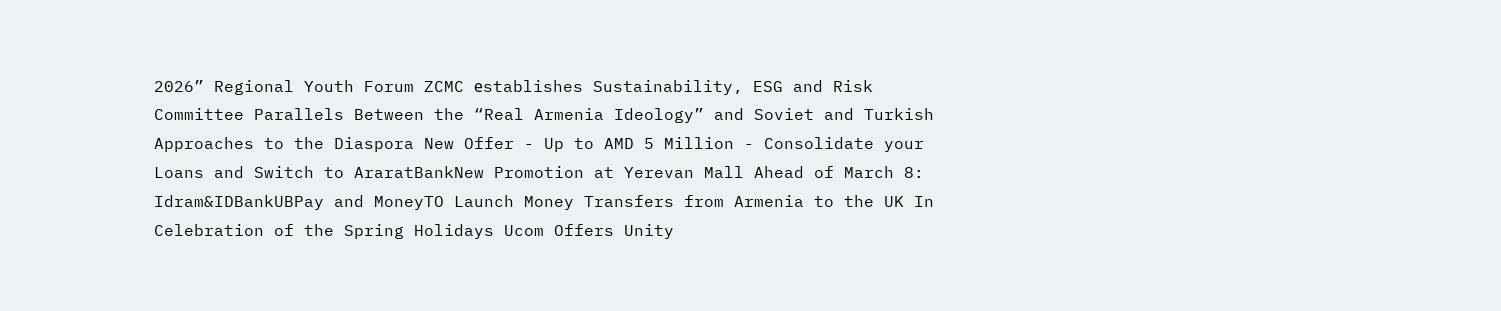2026” Regional Youth Forum ZCMC еstablishes Sustainability, ESG and Risk Committee Parallels Between the “Real Armenia Ideology” and Soviet and Turkish Approaches to the Diaspora New Offer - Up to AMD 5 Million - Consolidate your Loans and Switch to AraratBankNew Promotion at Yerevan Mall Ahead of March 8: Idram&IDBankUBPay and MoneyTO Launch Money Transfers from Armenia to the UK In Celebration of the Spring Holidays Ucom Offers Unity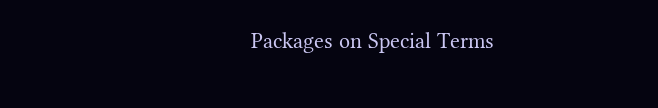Packages on Special Terms